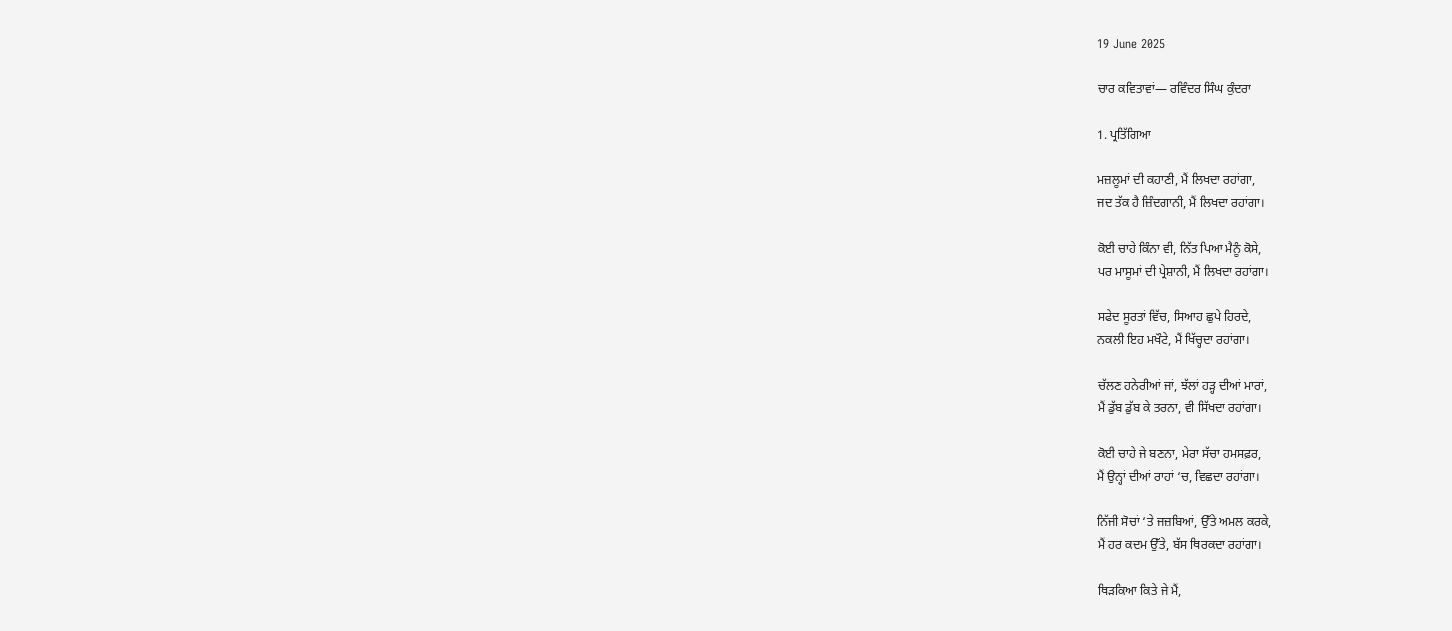19 June 2025

ਚਾਰ ਕਵਿਤਾਵਾਂ— ਰਵਿੰਦਰ ਸਿੰਘ ਕੁੰਦਰਾ

1. ਪ੍ਰਤਿੱਗਿਆ

ਮਜ਼ਲੂਮਾਂ ਦੀ ਕਹਾਣੀ, ਮੈਂ ਲਿਖਦਾ ਰਹਾਂਗਾ,
ਜਦ ਤੱਕ ਹੈ ਜ਼ਿੰਦਗਾਨੀ, ਮੈਂ ਲਿਖਦਾ ਰਹਾਂਗਾ।

ਕੋਈ ਚਾਹੇ ਕਿੰਨਾ ਵੀ, ਨਿੱਤ ਪਿਆ ਮੈਨੂੰ ਕੋਸੇ,
ਪਰ ਮਾਸੂਮਾਂ ਦੀ ਪ੍ਰੇਸ਼ਾਨੀ, ਮੈਂ ਲਿਖਦਾ ਰਹਾਂਗਾ।

ਸਫੇਦ ਸੂਰਤਾਂ ਵਿੱਚ, ਸਿਆਹ ਛੁਪੇ ਹਿਰਦੇ,
ਨਕਲੀ ਇਹ ਮਖੌਟੇ, ਮੈਂ ਖਿੱਚ੍ਹਦਾ ਰਹਾਂਗਾ।

ਚੱਲਣ ਹਨੇਰੀਆਂ ਜਾਂ, ਝੱਲਾਂ ਹੜ੍ਹ ਦੀਆਂ ਮਾਰਾਂ,
ਮੈਂ ਡੁੱਬ ਡੁੱਬ ਕੇ ਤਰਨਾ, ਵੀ ਸਿੱਖਦਾ ਰਹਾਂਗਾ।

ਕੋਈ ਚਾਹੇ ਜੇ ਬਣਨਾ, ਮੇਰਾ ਸੱਚਾ ਹਮਸਫ਼ਰ,
ਮੈਂ ਉਨ੍ਹਾਂ ਦੀਆਂ ਰਾਹਾਂ ‘ਚ, ਵਿਛਦਾ ਰਹਾਂਗਾ।

ਨਿੱਜੀ ਸੋਚਾਂ ‘ਤੇ ਜਜ਼ਬਿਆਂ, ਉੱਤੇ ਅਮਲ ਕਰਕੇ,
ਮੈਂ ਹਰ ਕਦਮ ਉੱਤੇ, ਬੱਸ ਥਿਰਕਦਾ ਰਹਾਂਗਾ।

ਥਿੜਕਿਆ ਕਿਤੇ ਜੇ ਮੈਂ,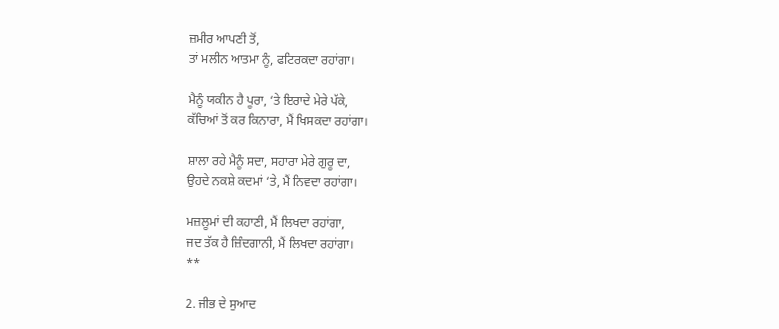ਜ਼ਮੀਰ ਆਪਣੀ ਤੋਂ,
ਤਾਂ ਮਲੀਨ ਆਤਮਾ ਨੂੰ, ਫਟਿਰਕਦਾ ਰਹਾਂਗਾ।

ਮੈਨੂੰ ਯਕੀਨ ਹੈ ਪੂਰਾ, ‘ਤੇ ਇਰਾਦੇ ਮੇਰੇ ਪੱਕੇ,
ਕੱਚਿਆਂ ਤੋਂ ਕਰ ਕਿਨਾਰਾ, ਮੈਂ ਖਿਸਕਦਾ ਰਹਾਂਗਾ।

ਸ਼ਾਲਾ ਰਹੇ ਮੈਨੂੰ ਸਦਾ, ਸਹਾਰਾ ਮੇਰੇ ਗੁਰੂ ਦਾ,
ਉਹਦੇ ਨਕਸ਼ੇ ਕਦਮਾਂ ‘ਤੇ, ਮੈਂ ਨਿਵਦਾ ਰਹਾਂਗਾ।

ਮਜ਼ਲੂਮਾਂ ਦੀ ਕਹਾਣੀ, ਮੈਂ ਲਿਖਦਾ ਰਹਾਂਗਾ,
ਜਦ ਤੱਕ ਹੈ ਜ਼ਿੰਦਗਾਨੀ, ਮੈਂ ਲਿਖਦਾ ਰਹਾਂਗਾ।
**

2. ਜੀਭ ਦੇ ਸੁਆਦ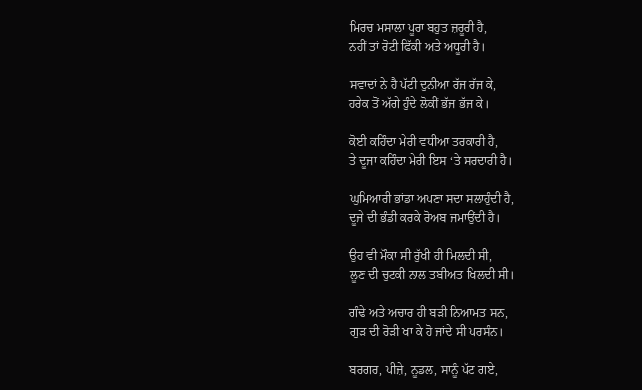ਮਿਰਚ ਮਸਾਲਾ ਪੂਰਾ ਬਹੁਤ ਜ਼ਰੂਰੀ ਹੈ,
ਨਹੀਂ ਤਾਂ ਰੋਟੀ ਫਿੱਕੀ ਅਤੇ ਅਧੂਰੀ ਹੈ।

ਸਵਾਦਾਂ ਨੇ ਹੈ ਪੱਟੀ ਦੁਨੀਆ ਰੱਜ ਰੱਜ ਕੇ,
ਹਰੇਕ ਤੋਂ ਅੱਗੇ ਹੁੰਦੇ ਲੋਕੀਂ ਭੱਜ ਭੱਜ ਕੇ।

ਕੋਈ ਕਹਿੰਦਾ ਮੇਰੀ ਵਧੀਆ ਤਰਕਾਰੀ ਹੈ,
ਤੇ ਦੂਜਾ ਕਹਿੰਦਾ ਮੇਰੀ ਇਸ ‘ਤੇ ਸਰਦਾਰੀ ਹੈ।

ਘੁਮਿਆਰੀ ਭਾਂਡਾ ਅਪਣਾ ਸਦਾ ਸਲਾਹੁੰਦੀ ਹੈ,
ਦੂਜੇ ਦੀ ਭੰਡੀ ਕਰਕੇ ਰੋਅਬ ਜਮਾਉਂਦੀ ਹੈ।

ਉਹ ਵੀ ਮੌਕਾ ਸੀ ਰੁੱਖੀ ਹੀ ਮਿਲਦੀ ਸੀ,
ਲੂਣ ਦੀ ਚੁਟਕੀ ਨਾਲ ਤਬੀਅਤ ਖਿਲਦੀ ਸੀ।

ਗੰਢੇ ਅਤੇ ਅਚਾਰ ਹੀ ਬੜੀ ਨਿਆਮਤ ਸਨ,
ਗੁੜ ਦੀ ਰੋੜੀ ਖਾ ਕੇ ਹੋ ਜਾਂਦੇ ਸੀ ਪਰਸੰਨ।

ਬਰਗਰ, ਪੀਜ਼ੇ, ਨੂਡਲ, ਸਾਨੂੰ ਪੱਟ ਗਏ,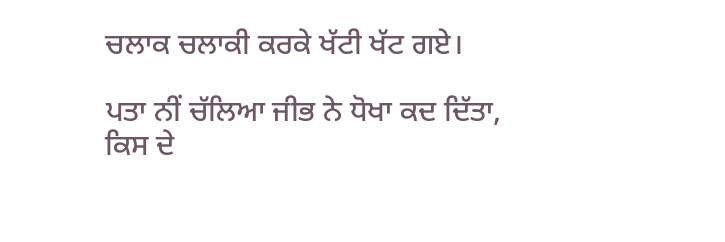ਚਲਾਕ ਚਲਾਕੀ ਕਰਕੇ ਖੱਟੀ ਖੱਟ ਗਏ।

ਪਤਾ ਨੀਂ ਚੱਲਿਆ ਜੀਭ ਨੇ ਧੋਖਾ ਕਦ ਦਿੱਤਾ,
ਕਿਸ ਦੇ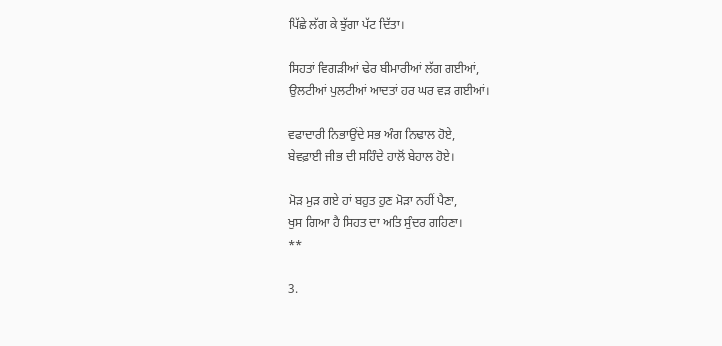ਪਿੱਛੇ ਲੱਗ ਕੇ ਝੁੱਗਾ ਪੱਟ ਦਿੱਤਾ।

ਸਿਹਤਾਂ ਵਿਗੜੀਆਂ ਢੇਰ ਬੀਮਾਰੀਆਂ ਲੱਗ ਗਈਆਂ,
ਉਲਟੀਆਂ ਪੁਲਟੀਆਂ ਆਦਤਾਂ ਹਰ ਘਰ ਵੜ ਗਈਆਂ।

ਵਫਾਦਾਰੀ ਨਿਭਾਉਂਦੇ ਸਭ ਅੰਗ ਨਿਢਾਲ ਹੋਏ,
ਬੇਵਫ਼ਾਈ ਜੀਭ ਦੀ ਸਹਿੰਦੇ ਹਾਲੋਂ ਬੇਹਾਲ ਹੋਏ।

ਮੋੜ ਮੁੜ ਗਏ ਹਾਂ ਬਹੁਤ ਹੁਣ ਮੋੜਾ ਨਹੀਂ ਪੈਣਾ,
ਖੁਸ ਗਿਆ ਹੈ ਸਿਹਤ ਦਾ ਅਤਿ ਸੁੰਦਰ ਗਹਿਣਾ।
**

3.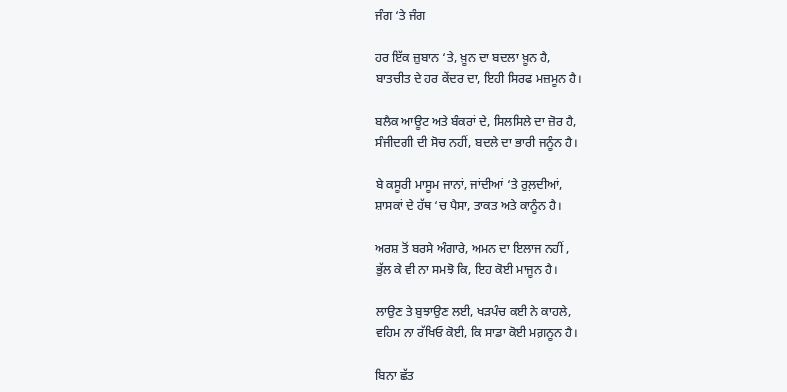ਜੰਗ ‘ਤੇ ਜੰਗ

ਹਰ ਇੱਕ ਜ਼ੁਬਾਨ ‘ਤੇ, ਖ਼ੂਨ ਦਾ ਬਦਲਾ ਖ਼ੂਨ ਹੈ,
ਬਾਤਚੀਤ ਦੇ ਹਰ ਕੇਂਦਰ ਦਾ, ਇਹੀ ਸਿਰਫ ਮਜ਼ਮੂਨ ਹੈ।

ਬਲੈਕ ਆਊਟ ਅਤੇ ਬੰਕਰਾਂ ਦੇ, ਸਿਲਸਿਲੇ ਦਾ ਜ਼ੋਰ ਹੈ,
ਸੰਜੀਦਗੀ ਦੀ ਸੋਚ ਨਹੀਂ, ਬਦਲੇ ਦਾ ਭਾਰੀ ਜਨੂੰਨ ਹੈ।

ਬੇ ਕਸੂਰੀ ਮਾਸੂਮ ਜਾਨਾਂ, ਜਾਂਦੀਆਂ ‘ਤੇ ਰੁਲ਼ਦੀਆਂ,
ਸ਼ਾਸਕਾਂ ਦੇ ਹੱਥ ‘ਚ ਪੈਸਾ, ਤਾਕਤ ਅਤੇ ਕਾਨੂੰਨ ਹੈ।

ਅਰਸ਼ ਤੋਂ ਬਰਸੇ ਅੰਗਾਰੇ, ਅਮਨ ਦਾ ਇਲਾਜ ਨਹੀਂ ,
ਭੁੱਲ ਕੇ ਵੀ ਨਾ ਸਮਝੋ ਕਿ, ਇਹ ਕੋਈ ਮਾਜੂਨ ਹੈ।

ਲਾਉਣ ਤੇ ਬੁਝਾਉਣ ਲਈ, ਖੜਪੰਚ ਕਈ ਨੇ ਕਾਹਲੇ,
ਵਹਿਮ ਨਾ ਰੱਖਿਓ ਕੋਈ, ਕਿ ਸਾਡਾ ਕੋਈ ਮਗ਼ਨੂਨ ਹੈ।

ਬਿਨਾ ਛੱਤ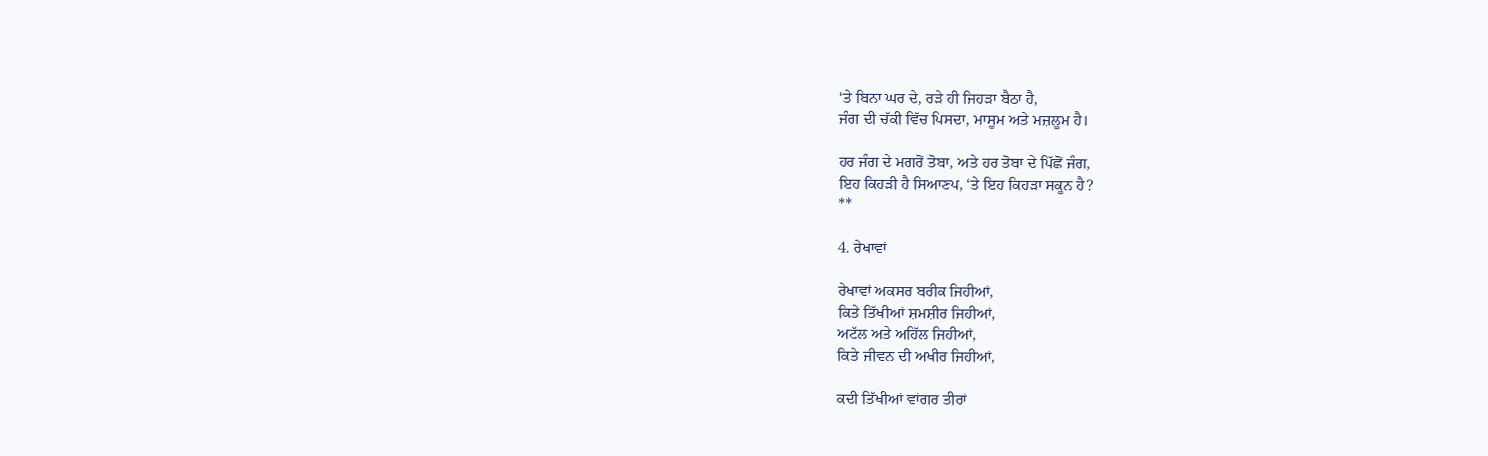‘ਤੇ ਬਿਨਾ ਘਰ ਦੇ, ਰੜੇ ਹੀ ਜਿਹੜਾ ਬੈਠਾ ਹੈ,
ਜੰਗ ਦੀ ਚੱਕੀ ਵਿੱਚ ਪਿਸਦਾ, ਮਾਸੂਮ ਅਤੇ ਮਜ਼ਲੂਮ ਹੈ।

ਹਰ ਜੰਗ ਦੇ ਮਗਰੋਂ ਤੋਬਾ, ਅਤੇ ਹਰ ਤੋਬਾ ਦੇ ਪਿੱਛੋਂ ਜੰਗ,
ਇਹ ਕਿਹੜੀ ਹੈ ਸਿਆਣਪ, ‘ਤੇ ਇਹ ਕਿਹੜਾ ਸਕੂਨ ਹੈ?
**

4. ਰੇਖਾਵਾਂ

ਰੇਖਾਵਾਂ ਅਕਸਰ ਬਰੀਕ ਜਿਹੀਆਂ,
ਕਿਤੇ ਤਿੱਖੀਆਂ ਸ਼ਮਸ਼ੀਰ ਜਿਹੀਆਂ,
ਅਟੱਲ ਅਤੇ ਅਹਿੱਲ ਜਿਹੀਆਂ,
ਕਿਤੇ ਜੀਵਨ ਦੀ ਅਖੀਰ ਜਿਹੀਆਂ,

ਕਦੀ ਤਿੱਖੀਆਂ ਵਾਂਗਰ ਤੀਰਾਂ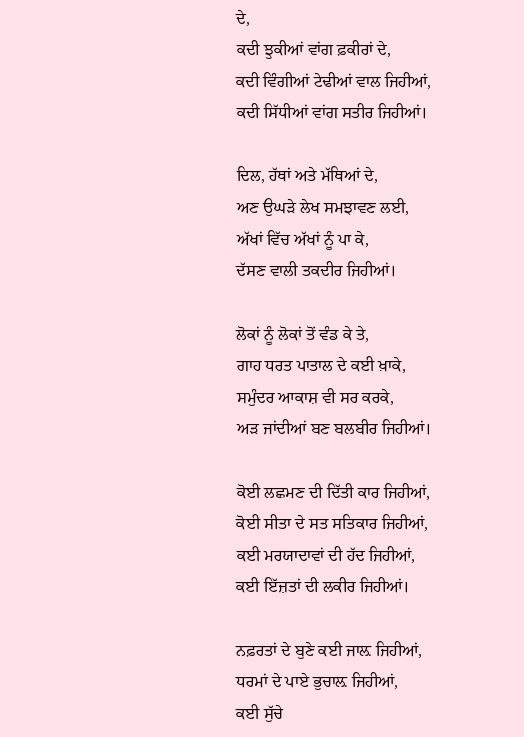ਦੇ,
ਕਦੀ ਝੁਕੀਆਂ ਵਾਂਗ ਫ਼ਕੀਰਾਂ ਦੇ,
ਕਦੀ ਵਿੰਗੀਆਂ ਟੇਢੀਆਂ ਵਾਲ ਜਿਹੀਆਂ,
ਕਦੀ ਸਿੱਧੀਆਂ ਵਾਂਗ ਸਤੀਰ ਜਿਹੀਆਂ।

ਦਿਲ, ਹੱਥਾਂ ਅਤੇ ਮੱਥਿਆਂ ਦੇ,
ਅਣ ਉਘੜੇ ਲੇਖ ਸਮਝਾਵਣ ਲਈ,
ਅੱਖਾਂ ਵਿੱਚ ਅੱਖਾਂ ਨੂੰ ਪਾ ਕੇ,
ਦੱਸਣ ਵਾਲੀ ਤਕਦੀਰ ਜਿਹੀਆਂ।

ਲੋਕਾਂ ਨੂੰ ਲੋਕਾਂ ਤੋਂ ਵੰਡ ਕੇ ਤੇ,
ਗਾਹ ਧਰਤ ਪਾਤਾਲ ਦੇ ਕਈ ਖ਼ਾਕੇ,
ਸਮੁੰਦਰ ਆਕਾਸ਼ ਵੀ ਸਰ ਕਰਕੇ,
ਅੜ ਜਾਂਦੀਆਂ ਬਣ ਬਲਬੀਰ ਜਿਹੀਆਂ।

ਕੋਈ ਲਛਮਣ ਦੀ ਦਿੱਤੀ ਕਾਰ ਜਿਹੀਆਂ,
ਕੋਈ ਸੀਤਾ ਦੇ ਸਤ ਸਤਿਕਾਰ ਜਿਹੀਆਂ,
ਕਈ ਮਰਯਾਦਾਵਾਂ ਦੀ ਹੱਦ ਜਿਹੀਆਂ,
ਕਈ ਇੱਜ਼ਤਾਂ ਦੀ ਲਕੀਰ ਜਿਹੀਆਂ।

ਨਫ਼ਰਤਾਂ ਦੇ ਬੁਣੇ ਕਈ ਜਾਲ਼ ਜਿਹੀਆਂ,
ਧਰਮਾਂ ਦੇ ਪਾਏ ਭੁਚਾਲ਼ ਜਿਹੀਆਂ,
ਕਈ ਸੁੱਚੇ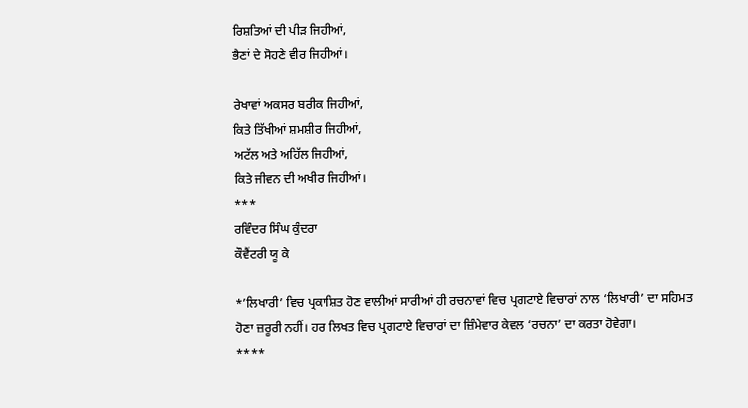ਰਿਸ਼ਤਿਆਂ ਦੀ ਪੀੜ ਜਿਹੀਆਂ,
ਭੈਣਾਂ ਦੇ ਸੋਹਣੇ ਵੀਰ ਜਿਹੀਆਂ।

ਰੇਖਾਵਾਂ ਅਕਸਰ ਬਰੀਕ ਜਿਹੀਆਂ,
ਕਿਤੇ ਤਿੱਖੀਆਂ ਸ਼ਮਸ਼ੀਰ ਜਿਹੀਆਂ,
ਅਟੱਲ ਅਤੇ ਅਹਿੱਲ ਜਿਹੀਆਂ,
ਕਿਤੇ ਜੀਵਨ ਦੀ ਅਖੀਰ ਜਿਹੀਆਂ।
***
ਰਵਿੰਦਰ ਸਿੰਘ ਕੁੰਦਰਾ
ਕੌਵੈਂਟਰੀ ਯੂ ਕੇ

*’ਲਿਖਾਰੀ’ ਵਿਚ ਪ੍ਰਕਾਸ਼ਿਤ ਹੋਣ ਵਾਲੀਆਂ ਸਾਰੀਆਂ ਹੀ ਰਚਨਾਵਾਂ ਵਿਚ ਪ੍ਰਗਟਾਏ ਵਿਚਾਰਾਂ ਨਾਲ ‘ਲਿਖਾਰੀ’ ਦਾ ਸਹਿਮਤ ਹੋਣਾ ਜ਼ਰੂਰੀ ਨਹੀਂ। ਹਰ ਲਿਖਤ ਵਿਚ ਪ੍ਰਗਟਾਏ ਵਿਚਾਰਾਂ ਦਾ ਜ਼ਿੰਮੇਵਾਰ ਕੇਵਲ ‘ਰਚਨਾ’ ਦਾ ਕਰਤਾ ਹੋਵੇਗਾ।
****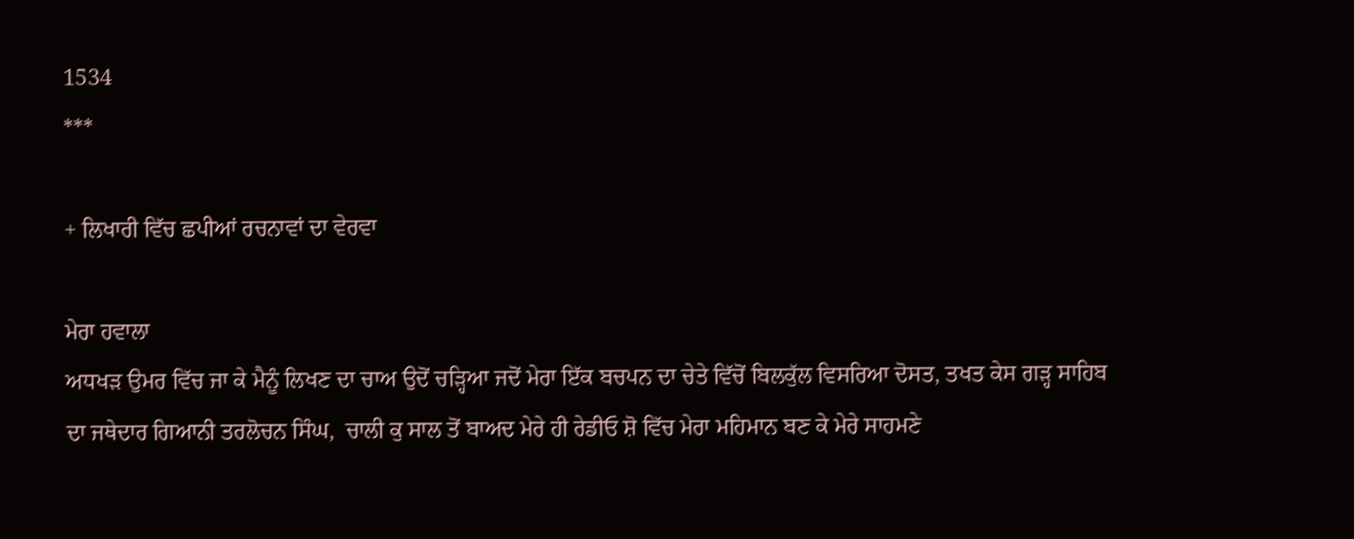1534
***

+ ਲਿਖਾਰੀ ਵਿੱਚ ਛਪੀਆਂ ਰਚਨਾਵਾਂ ਦਾ ਵੇਰਵਾ

ਮੇਰਾ ਹਵਾਲਾ
ਅਧਖੜ ਉਮਰ ਵਿੱਚ ਜਾ ਕੇ ਮੈਨੂੰ ਲਿਖਣ ਦਾ ਚਾਅ ਉਦੋਂ ਚੜ੍ਹਿਆ ਜਦੋਂ ਮੇਰਾ ਇੱਕ ਬਚਪਨ ਦਾ ਚੇਤੇ ਵਿੱਚੋਂ ਬਿਲਕੁੱਲ ਵਿਸਰਿਆ ਦੋਸਤ, ਤਖਤ ਕੇਸ ਗੜ੍ਹ ਸਾਹਿਬ ਦਾ ਜਥੇਦਾਰ ਗਿਆਨੀ ਤਰਲੋਚਨ ਸਿੰਘ,  ਚਾਲੀ ਕੁ ਸਾਲ ਤੋਂ ਬਾਅਦ ਮੇਰੇ ਹੀ ਰੇਡੀਓ ਸ਼ੋ ਵਿੱਚ ਮੇਰਾ ਮਹਿਮਾਨ ਬਣ ਕੇ ਮੇਰੇ ਸਾਹਮਣੇ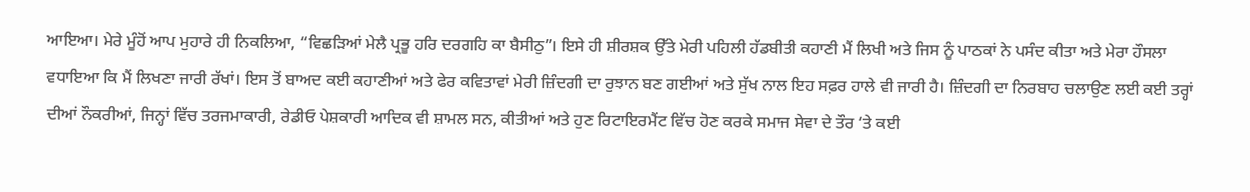ਆਇਆ। ਮੇਰੇ ਮੂੰਹੋਂ ਆਪ ਮੁਹਾਰੇ ਹੀ ਨਿਕਲਿਆ, “ਵਿਛੜਿਆਂ ਮੇਲੈ ਪ੍ਰਭੂ ਹਰਿ ਦਰਗਹਿ ਕਾ ਬੈਸੀਠੁ”। ਇਸੇ ਹੀ ਸ਼ੀਰਸ਼ਕ ਉੱਤੇ ਮੇਰੀ ਪਹਿਲੀ ਹੱਡਬੀਤੀ ਕਹਾਣੀ ਮੈਂ ਲਿਖੀ ਅਤੇ ਜਿਸ ਨੂੰ ਪਾਠਕਾਂ ਨੇ ਪਸੰਦ ਕੀਤਾ ਅਤੇ ਮੇਰਾ ਹੌਸਲਾ ਵਧਾਇਆ ਕਿ ਮੈਂ ਲਿਖਣਾ ਜਾਰੀ ਰੱਖਾਂ। ਇਸ ਤੋਂ ਬਾਅਦ ਕਈ ਕਹਾਣੀਆਂ ਅਤੇ ਫੇਰ ਕਵਿਤਾਵਾਂ ਮੇਰੀ ਜ਼ਿੰਦਗੀ ਦਾ ਰੁਝਾਨ ਬਣ ਗਈਆਂ ਅਤੇ ਸੁੱਖ ਨਾਲ ਇਹ ਸਫ਼ਰ ਹਾਲੇ ਵੀ ਜਾਰੀ ਹੈ। ਜ਼ਿੰਦਗੀ ਦਾ ਨਿਰਬਾਹ ਚਲਾਉਣ ਲਈ ਕਈ ਤਰ੍ਹਾਂ ਦੀਆਂ ਨੌਕਰੀਆਂ, ਜਿਨ੍ਹਾਂ ਵਿੱਚ ਤਰਜਮਾਕਾਰੀ, ਰੇਡੀਓ ਪੇਸ਼ਕਾਰੀ ਆਦਿਕ ਵੀ ਸ਼ਾਮਲ ਸਨ, ਕੀਤੀਆਂ ਅਤੇ ਹੁਣ ਰਿਟਾਇਰਮੈਂਟ ਵਿੱਚ ਹੋਣ ਕਰਕੇ ਸਮਾਜ ਸੇਵਾ ਦੇ ਤੌਰ ‘ਤੇ ਕਈ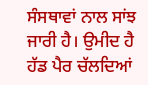ਸੰਸਥਾਵਾਂ ਨਾਲ ਸਾਂਝ ਜਾਰੀ ਹੈ। ਉਮੀਦ ਹੈ ਹੱਡ ਪੈਰ ਚੱਲਦਿਆਂ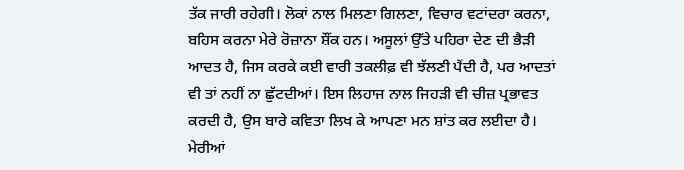ਤੱਕ ਜਾਰੀ ਰਹੇਗੀ। ਲੋਕਾਂ ਨਾਲ ਮਿਲਣਾ ਗਿਲਣਾ, ਵਿਚਾਰ ਵਟਾਂਦਰਾ ਕਰਨਾ, ਬਹਿਸ ਕਰਨਾ ਮੇਰੇ ਰੋਜ਼ਾਨਾ ਸ਼ੌਂਕ ਹਨ। ਅਸੂਲਾਂ ਉੱਤੇ ਪਹਿਰਾ ਦੇਣ ਦੀ ਭੈੜੀ ਆਦਤ ਹੈ, ਜਿਸ ਕਰਕੇ ਕਈ ਵਾਰੀ ਤਕਲੀਫ਼ ਵੀ ਝੱਲਣੀ ਪੈਂਦੀ ਹੈ, ਪਰ ਆਦਤਾਂ ਵੀ ਤਾਂ ਨਹੀਂ ਨਾ ਛੁੱਟਦੀਆਂ। ਇਸ ਲਿਹਾਜ ਨਾਲ ਜਿਹੜੀ ਵੀ ਚੀਜ਼ ਪ੍ਰਭਾਵਤ ਕਰਦੀ ਹੈ, ਉਸ ਬਾਰੇ ਕਵਿਤਾ ਲਿਖ ਕੇ ਆਪਣਾ ਮਨ ਸ਼ਾਂਤ ਕਰ ਲਈਦਾ ਹੈ। ਮੇਰੀਆਂ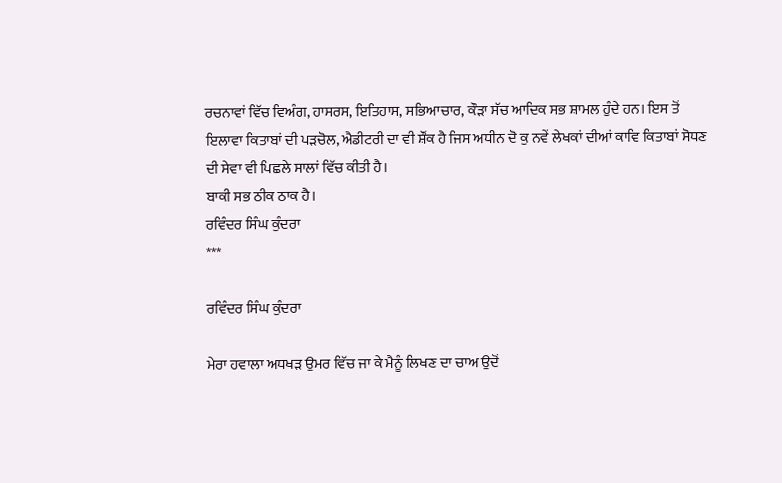ਰਚਨਾਵਾਂ ਵਿੱਚ ਵਿਅੰਗ, ਹਾਸਰਸ, ਇਤਿਹਾਸ, ਸਭਿਆਚਾਰ, ਕੌੜਾ ਸੱਚ ਆਦਿਕ ਸਭ ਸ਼ਾਮਲ ਹੁੰਦੇ ਹਨ। ਇਸ ਤੋਂ ਇਲਾਵਾ ਕਿਤਾਬਾਂ ਦੀ ਪੜਚੋਲ, ਐਡੀਟਰੀ ਦਾ ਵੀ ਸ਼ੌਂਕ ਹੈ ਜਿਸ ਅਧੀਨ ਦੋ ਕੁ ਨਵੇਂ ਲੇਖਕਾਂ ਦੀਆਂ ਕਾਵਿ ਕਿਤਾਬਾਂ ਸੋਧਣ ਦੀ ਸੇਵਾ ਵੀ ਪਿਛਲੇ ਸਾਲਾਂ ਵਿੱਚ ਕੀਤੀ ਹੈ।
ਬਾਕੀ ਸਭ ਠੀਕ ਠਾਕ ਹੈ।
ਰਵਿੰਦਰ ਸਿੰਘ ਕੁੰਦਰਾ
***

ਰਵਿੰਦਰ ਸਿੰਘ ਕੁੰਦਰਾ

ਮੇਰਾ ਹਵਾਲਾ ਅਧਖੜ ਉਮਰ ਵਿੱਚ ਜਾ ਕੇ ਮੈਨੂੰ ਲਿਖਣ ਦਾ ਚਾਅ ਉਦੋਂ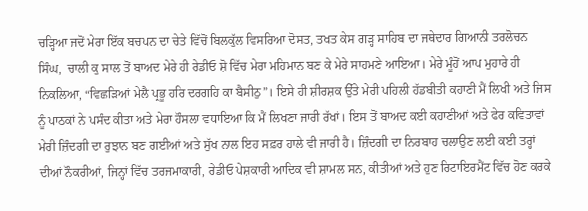ਚੜ੍ਹਿਆ ਜਦੋਂ ਮੇਰਾ ਇੱਕ ਬਚਪਨ ਦਾ ਚੇਤੇ ਵਿੱਚੋਂ ਬਿਲਕੁੱਲ ਵਿਸਰਿਆ ਦੋਸਤ, ਤਖਤ ਕੇਸ ਗੜ੍ਹ ਸਾਹਿਬ ਦਾ ਜਥੇਦਾਰ ਗਿਆਨੀ ਤਰਲੋਚਨ ਸਿੰਘ,  ਚਾਲੀ ਕੁ ਸਾਲ ਤੋਂ ਬਾਅਦ ਮੇਰੇ ਹੀ ਰੇਡੀਓ ਸ਼ੋ ਵਿੱਚ ਮੇਰਾ ਮਹਿਮਾਨ ਬਣ ਕੇ ਮੇਰੇ ਸਾਹਮਣੇ ਆਇਆ। ਮੇਰੇ ਮੂੰਹੋਂ ਆਪ ਮੁਹਾਰੇ ਹੀ ਨਿਕਲਿਆ, “ਵਿਛੜਿਆਂ ਮੇਲੈ ਪ੍ਰਭੂ ਹਰਿ ਦਰਗਹਿ ਕਾ ਬੈਸੀਠੁ”। ਇਸੇ ਹੀ ਸ਼ੀਰਸ਼ਕ ਉੱਤੇ ਮੇਰੀ ਪਹਿਲੀ ਹੱਡਬੀਤੀ ਕਹਾਣੀ ਮੈਂ ਲਿਖੀ ਅਤੇ ਜਿਸ ਨੂੰ ਪਾਠਕਾਂ ਨੇ ਪਸੰਦ ਕੀਤਾ ਅਤੇ ਮੇਰਾ ਹੌਸਲਾ ਵਧਾਇਆ ਕਿ ਮੈਂ ਲਿਖਣਾ ਜਾਰੀ ਰੱਖਾਂ। ਇਸ ਤੋਂ ਬਾਅਦ ਕਈ ਕਹਾਣੀਆਂ ਅਤੇ ਫੇਰ ਕਵਿਤਾਵਾਂ ਮੇਰੀ ਜ਼ਿੰਦਗੀ ਦਾ ਰੁਝਾਨ ਬਣ ਗਈਆਂ ਅਤੇ ਸੁੱਖ ਨਾਲ ਇਹ ਸਫ਼ਰ ਹਾਲੇ ਵੀ ਜਾਰੀ ਹੈ। ਜ਼ਿੰਦਗੀ ਦਾ ਨਿਰਬਾਹ ਚਲਾਉਣ ਲਈ ਕਈ ਤਰ੍ਹਾਂ ਦੀਆਂ ਨੌਕਰੀਆਂ, ਜਿਨ੍ਹਾਂ ਵਿੱਚ ਤਰਜਮਾਕਾਰੀ, ਰੇਡੀਓ ਪੇਸ਼ਕਾਰੀ ਆਦਿਕ ਵੀ ਸ਼ਾਮਲ ਸਨ, ਕੀਤੀਆਂ ਅਤੇ ਹੁਣ ਰਿਟਾਇਰਮੈਂਟ ਵਿੱਚ ਹੋਣ ਕਰਕੇ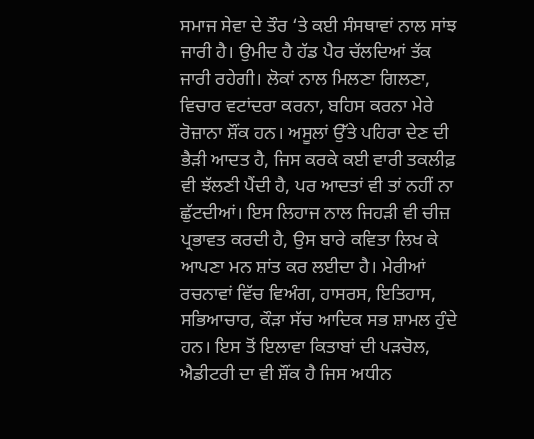ਸਮਾਜ ਸੇਵਾ ਦੇ ਤੌਰ ‘ਤੇ ਕਈ ਸੰਸਥਾਵਾਂ ਨਾਲ ਸਾਂਝ ਜਾਰੀ ਹੈ। ਉਮੀਦ ਹੈ ਹੱਡ ਪੈਰ ਚੱਲਦਿਆਂ ਤੱਕ ਜਾਰੀ ਰਹੇਗੀ। ਲੋਕਾਂ ਨਾਲ ਮਿਲਣਾ ਗਿਲਣਾ, ਵਿਚਾਰ ਵਟਾਂਦਰਾ ਕਰਨਾ, ਬਹਿਸ ਕਰਨਾ ਮੇਰੇ ਰੋਜ਼ਾਨਾ ਸ਼ੌਂਕ ਹਨ। ਅਸੂਲਾਂ ਉੱਤੇ ਪਹਿਰਾ ਦੇਣ ਦੀ ਭੈੜੀ ਆਦਤ ਹੈ, ਜਿਸ ਕਰਕੇ ਕਈ ਵਾਰੀ ਤਕਲੀਫ਼ ਵੀ ਝੱਲਣੀ ਪੈਂਦੀ ਹੈ, ਪਰ ਆਦਤਾਂ ਵੀ ਤਾਂ ਨਹੀਂ ਨਾ ਛੁੱਟਦੀਆਂ। ਇਸ ਲਿਹਾਜ ਨਾਲ ਜਿਹੜੀ ਵੀ ਚੀਜ਼ ਪ੍ਰਭਾਵਤ ਕਰਦੀ ਹੈ, ਉਸ ਬਾਰੇ ਕਵਿਤਾ ਲਿਖ ਕੇ ਆਪਣਾ ਮਨ ਸ਼ਾਂਤ ਕਰ ਲਈਦਾ ਹੈ। ਮੇਰੀਆਂ ਰਚਨਾਵਾਂ ਵਿੱਚ ਵਿਅੰਗ, ਹਾਸਰਸ, ਇਤਿਹਾਸ, ਸਭਿਆਚਾਰ, ਕੌੜਾ ਸੱਚ ਆਦਿਕ ਸਭ ਸ਼ਾਮਲ ਹੁੰਦੇ ਹਨ। ਇਸ ਤੋਂ ਇਲਾਵਾ ਕਿਤਾਬਾਂ ਦੀ ਪੜਚੋਲ, ਐਡੀਟਰੀ ਦਾ ਵੀ ਸ਼ੌਂਕ ਹੈ ਜਿਸ ਅਧੀਨ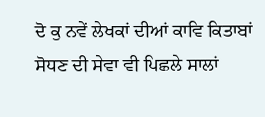ਦੋ ਕੁ ਨਵੇਂ ਲੇਖਕਾਂ ਦੀਆਂ ਕਾਵਿ ਕਿਤਾਬਾਂ ਸੋਧਣ ਦੀ ਸੇਵਾ ਵੀ ਪਿਛਲੇ ਸਾਲਾਂ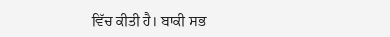ਵਿੱਚ ਕੀਤੀ ਹੈ। ਬਾਕੀ ਸਭ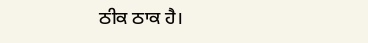ਠੀਕ ਠਾਕ ਹੈ।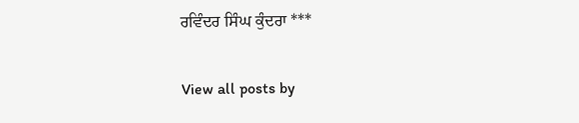ਰਵਿੰਦਰ ਸਿੰਘ ਕੁੰਦਰਾ ***

View all posts by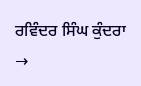ਰਵਿੰਦਰ ਸਿੰਘ ਕੁੰਦਰਾ →